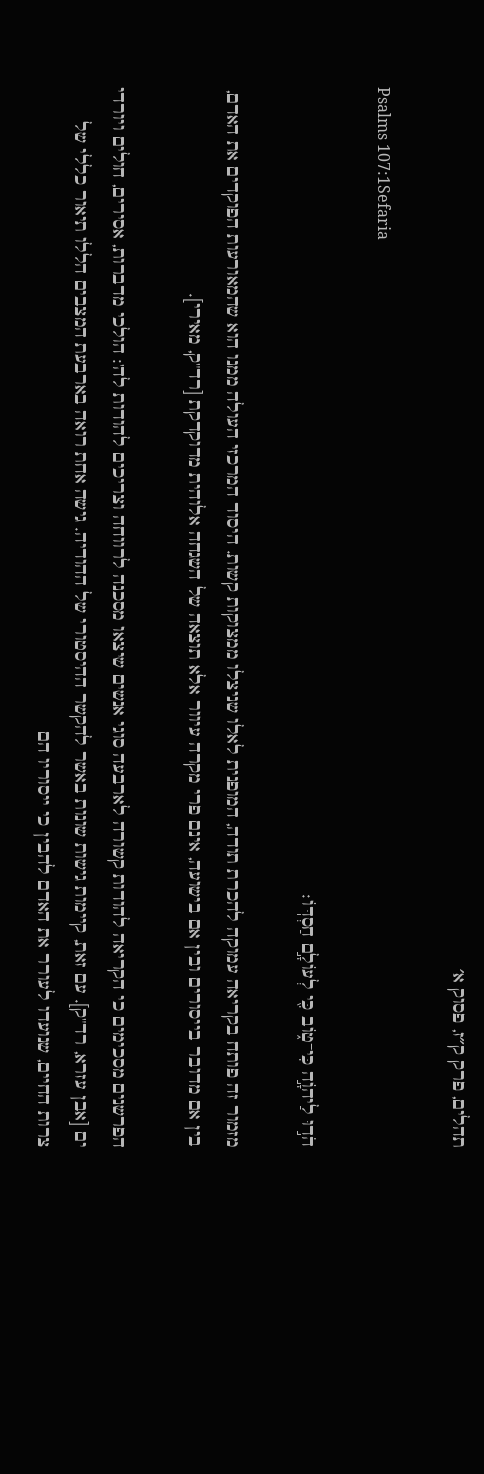תהלים, פרק ק״ז, פסוק א׳

Psalms 107:1Sefaria

הֹד֣וּ לַיהֹוָ֣ה כִּי־ט֑וֹב כִּ֖י לְעוֹלָ֣ם חַסְדּֽוֹ׃

מזמור זה פותח בקריאה עמוקה להכרת תודה, המופנית לאלו שניצלו ממצוקות קשות. היסוד המרכזי העולה ממנו הוא שהמאורעות הפוקדים את האדם, בין אם מדובר בייסורים ובין אם בישועה, אינם פרי מקרה עיוור אלא תוצאה של השגחה אלוהית מדוקדקת [רד"ק, מאירי].

הפרשנים מסכימים כי הקריאה להודות קשורה לארבעה סוגי אנשים שיצאו מסכנה לרווחה וצריכים להודות לה': הולכי מדברות, אסירים, חולים ויורדי ים [אבן עזרא, רד"ק]. עם זאת, קיימות גישות שונות באשר להקשר ההיסטורי של ההודיה. גישה אחת רואה בארבעת המצבים הללו תיאור כללי של צרות החיים, שנועדו לעורר את האדם להבין כי ייסוריו הם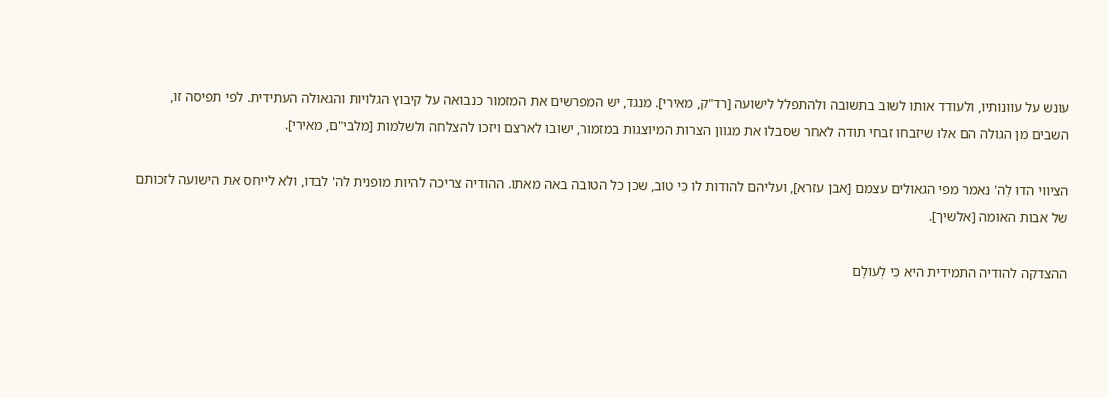עונש על עוונותיו, ולעודד אותו לשוב בתשובה ולהתפלל לישועה [רד"ק, מאירי]. מנגד, יש המפרשים את המזמור כנבואה על קיבוץ הגלויות והגאולה העתידית. לפי תפיסה זו, השבים מן הגולה הם אלו שיזבחו זבחי תודה לאחר שסבלו את מגוון הצרות המיוצגות במזמור, ישובו לארצם ויזכו להצלחה ולשלמות [מלבי"ם, מאירי].

הציווי הֹדוּ לַה' נאמר מפי הגאולים עצמם [אבן עזרא], ועליהם להודות לו כִּי טוֹב, שכן כל הטובה באה מאתו. ההודיה צריכה להיות מופנית לה' לבדו, ולא לייחס את הישועה לזכותם של אבות האומה [אלשיך].

ההצדקה להודיה התמידית היא כִּי לְעוֹלָם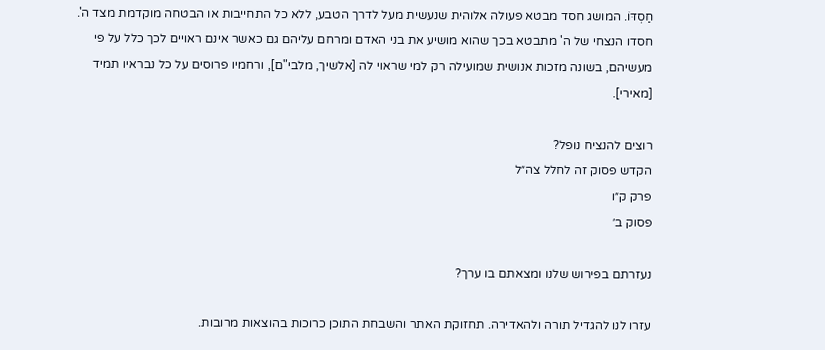חַסְדּוֹ. המושג חסד מבטא פעולה אלוהית שנעשית מעל לדרך הטבע, ללא כל התחייבות או הבטחה מוקדמת מצד ה'. חסדו הנצחי של ה' מתבטא בכך שהוא מושיע את בני האדם ומרחם עליהם גם כאשר אינם ראויים לכך כלל על פי מעשיהם, בשונה מזכות אנושית שמועילה רק למי שראוי לה [אלשיך, מלבי"ם], ורחמיו פרוסים על כל נבראיו תמיד [מאירי].

רוצים להנציח נופל?
הקדש פסוק זה לחלל צה״ל
פרק ק״ו
פסוק ב׳

נעזרתם בפירוש שלנו ומצאתם בו ערך?

עזרו לנו להגדיל תורה ולהאדירה. תחזוקת האתר והשבחת התוכן כרוכות בהוצאות מרובות.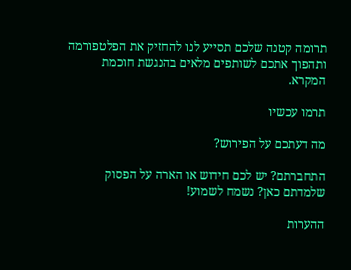תרומה קטנה שלכם תסייע לנו להחזיק את הפלטפורמה ותהפוך אתכם לשותפים מלאים בהנגשת חוכמת המקרא.

תרמו עכשיו

מה דעתכם על הפירוש?

התחברתם? יש לכם חידוש או הארה על הפסוק שלמדתם כאן? נשמח לשמוע!

ההערות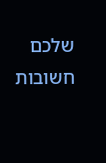שלכם חשובות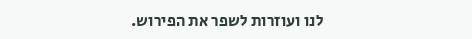לנו ועוזרות לשפר את הפירוש.